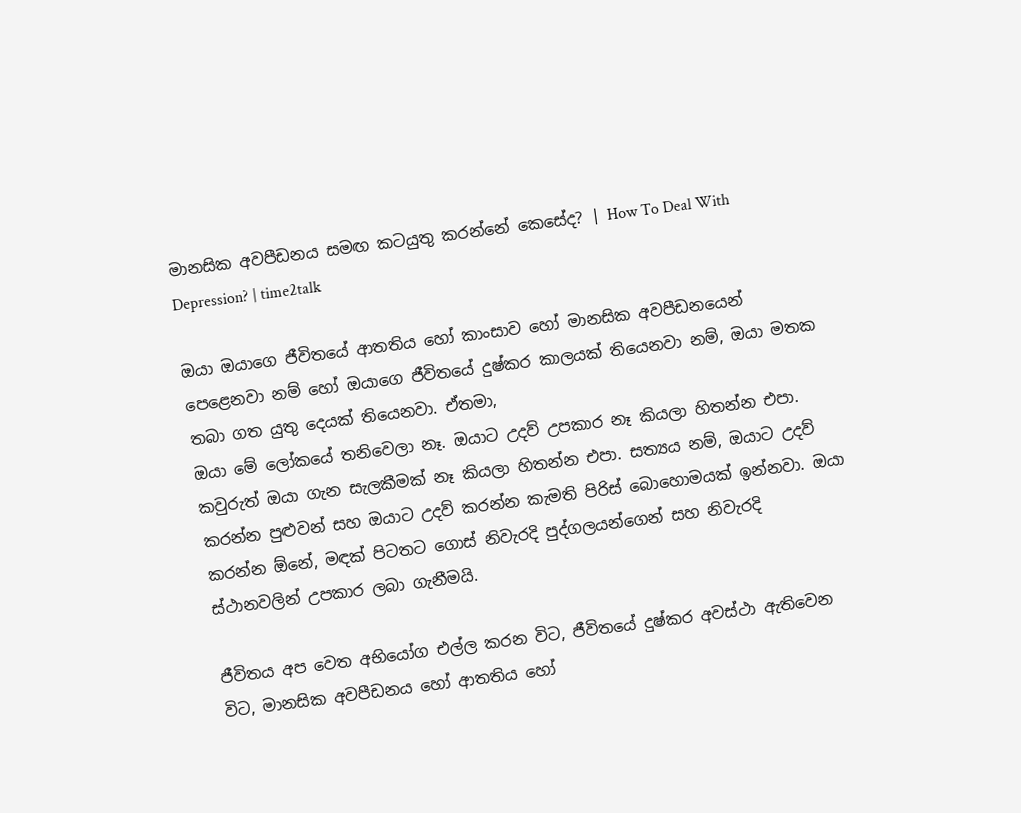මානසික අවපීඩනය සමඟ කටයුතු කරන්නේ කෙසේද? | How To Deal With Depression? | time2talk

ඔයා ඔයාගෙ ජීවිතයේ ආතතිය හෝ කාංසාව හෝ මානසික අවපීඩනයෙන් පෙළෙනවා නම් හෝ ඔයාගෙ ජීවිතයේ දුෂ්කර කාලයක් තියෙනවා නම්, ඔයා මතක තබා ගත යුතු දෙයක් තියෙනවා. ඒතමා,
ඔයා මේ ලෝකයේ තනිවෙලා නෑ. ඔයාට උදව් උපකාර නෑ කියලා හිතන්න එපා. කවුරුත් ඔයා ගැන සැලකීමක් නෑ කියලා හිතන්න එපා. සත්‍යය නම්, ඔයාට උදව් කරන්න පුළුවන් සහ ඔයාට උදව් කරන්න කැමති පිරිස් බොහොමයක් ඉන්නවා. ඔයා කරන්න ඕනේ, මඳක් පිටතට ගොස් නිවැරදි පුද්ගලයන්ගෙන් සහ නිවැරදි ස්ථානවලින් උපකාර ලබා ගැනීමයි.

ජීවිතය අප වෙත අභියෝග එල්ල කරන විට, ජීවිතයේ දුෂ්කර අවස්ථා ඇතිවෙන විට, මානසික අවපීඩනය හෝ ආතතිය හෝ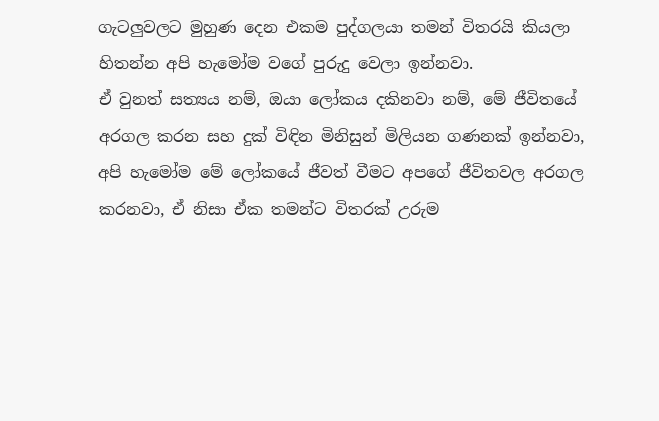ගැටලුවලට මුහුණ දෙන එකම පුද්ගලයා තමන් විතරයි කියලා හිතන්න අපි හැමෝම වගේ පුරුදු වෙලා ඉන්නවා.
ඒ වුනත් සත්‍යය නම්, ඔයා ලෝකය දකිනවා නම්, මේ ජීවිතයේ අරගල කරන සහ දුක් විඳින මිනිසුන් මිලියන ගණනක් ඉන්නවා, අපි හැමෝම මේ ලෝකයේ ජීවත් වීමට අපගේ ජීවිතවල අරගල කරනවා, ඒ නිසා ඒක තමන්ට විතරක් උරුම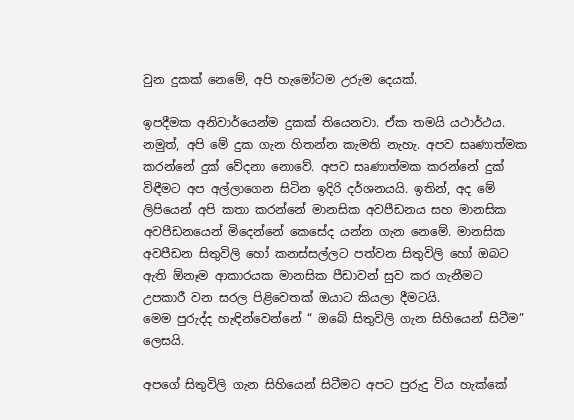වුන දුකක් නෙමේ, අපි හැමෝටම උරුම දෙයක්.

ඉපදීමක අනිවාර්යෙන්ම දුකක් තියෙනවා. ඒක තමයි යථාර්ථය. නමුත්, අපි මේ දුක ගැන හිතන්න කැමති නැහැ. අපව සෘණාත්මක කරන්නේ දුක් වේදනා නොවේ. අපව සෘණාත්මක කරන්නේ දුක් විඳීමට අප අල්ලාගෙන සිටින ඉදිරි දර්ශනයයි. ඉතින්, අද මේ ලිපියෙන් අපි කතා කරන්නේ මානසික අවපීඩනය සහ මානසික අවපීඩනයෙන් මිදෙන්නේ කෙසේද යන්න ගැන නෙමේ. මානසික අවපීඩන සිතුවිලි හෝ කනස්සල්ලට පත්වන සිතුවිලි හෝ ඔබට ඇති ඕනෑම ආකාරයක මානසික පීඩාවන් සුව කර ගැනීමට උපකාරී වන සරල පිළිවෙතක් ඔයාට කියලා දීමටයි.
මෙම පුරුද්ද හැඳින්වෙන්නේ “ ඔබේ සිතුවිලි ගැන සිහියෙන් සිටීම” ලෙසයි.

අපගේ සිතුවිලි ගැන සිහියෙන් සිටීමට අපට පුරුදු විය හැක්කේ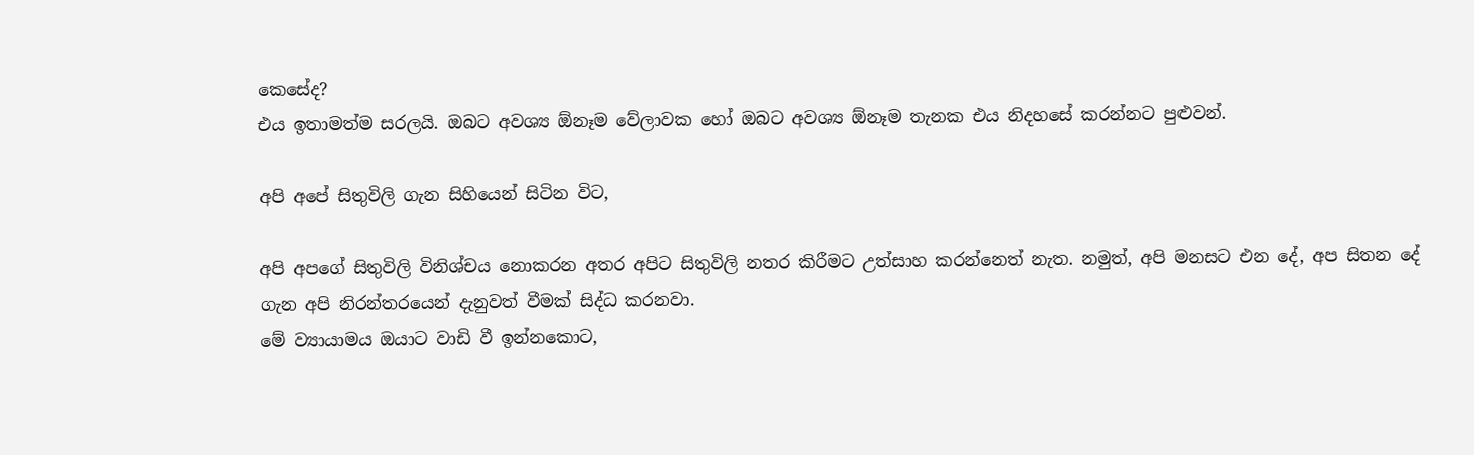කෙසේද?
එය ඉතාමත්ම සරලයි. ඔබට අවශ්‍ය ඕනෑම වේලාවක හෝ ඔබට අවශ්‍ය ඕනෑම තැනක එය නිදහසේ කරන්නට පුළුවන්.

අපි අපේ සිතුවිලි ගැන සිහියෙන් සිටින විට,

අපි අපගේ සිතුවිලි විනිශ්චය නොකරන අතර අපිට සිතුවිලි නතර කිරීමට උත්සාහ කරන්නෙත් නැත. නමුත්, අපි මනසට එන දේ, අප සිතන දේ ගැන අපි නිරන්තරයෙන් දැනුවත් වීමක් සිද්ධ කරනවා.
මේ ව්‍යායාමය ඔයාට වාඩි වී ඉන්නකොට,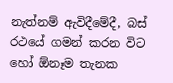නැත්නම් ඇවිදීමේදී, බස් රථයේ ගමන් කරන විට හෝ ඕනෑම තැනක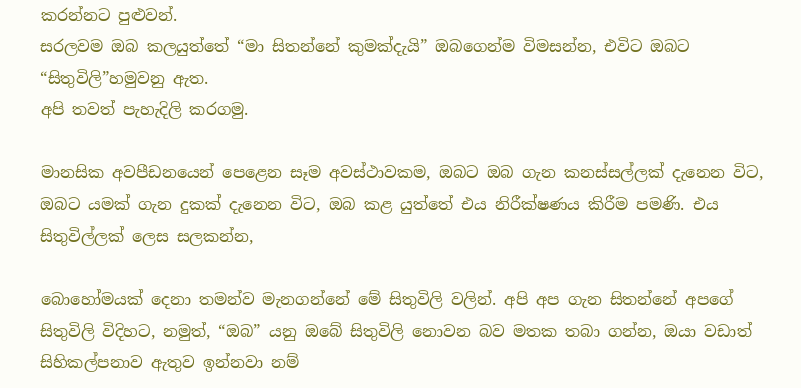කරන්නට පුළුවන්.
සරලවම ඔබ කලයුත්තේ “මා සිතන්නේ කුමක්දැයි” ඔබගෙන්ම විමසන්න, එවිට ඔබට “සිතුවිලි”හමුවනු ඇත.
අපි තවත් පැහැදිලි කරගමු.

මානසික අවපීඩනයෙන් පෙළෙන සෑම අවස්ථාවකම, ඔබට ඔබ ගැන කනස්සල්ලක් දැනෙන විට, ඔබට යමක් ගැන දුකක් දැනෙන විට, ඔබ කළ යුත්තේ එය නිරීක්ෂණය කිරීම පමණි. එය සිතුවිල්ලක් ලෙස සලකන්න,

බොහෝමයක් දෙනා තමන්ව මැනගන්නේ මේ සිතුවිලි වලින්. අපි අප ගැන සිතන්නේ අපගේ සිතුවිලි විදිහට, නමුත්, “ඔබ” යනු ඔබේ සිතුවිලි නොවන බව මතක තබා ගන්න, ඔයා වඩාත් සිහිකල්පනාව ඇතුව ඉන්නවා නම්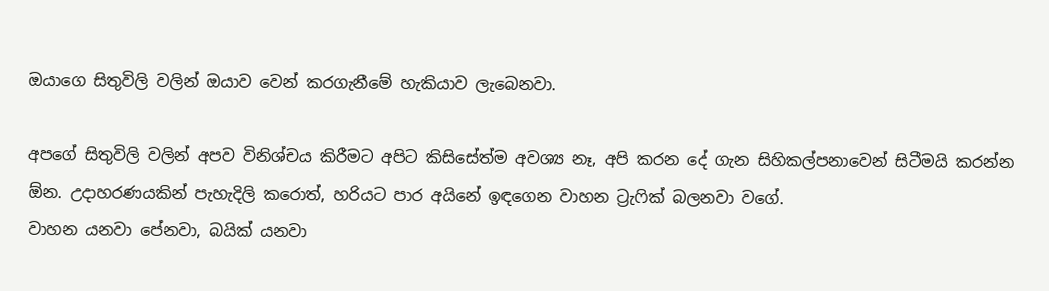ඔයාගෙ සිතුවිලි වලින් ඔයාව වෙන් කරගැනීමේ හැකියාව ලැබෙනවා.

අපගේ සිතුවිලි වලින් අපව විනිශ්චය කිරීමට අපිට කිසිසේත්ම අවශ්‍ය නෑ, අපි කරන දේ ගැන සිහිකල්පනාවෙන් සිටීමයි කරන්න ඕන. උදාහරණයකින් පැහැදිලි කරොත්, හරියට පාර අයිනේ ඉඳගෙන වාහන ට්‍රැෆික් බලනවා වගේ.
වාහන යනවා පේනවා, බයික් යනවා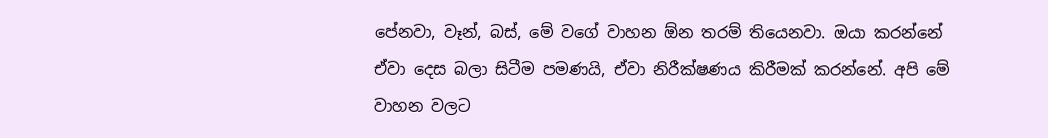පේනවා, වෑන්, බස්, මේ වගේ වාහන ඕන තරම් තියෙනවා. ඔයා කරන්නේ ඒවා දෙස බලා සිටීම පමණයි, ඒවා නිරීක්ෂණය කිරීමක් කරන්නේ. අපි මේ වාහන වලට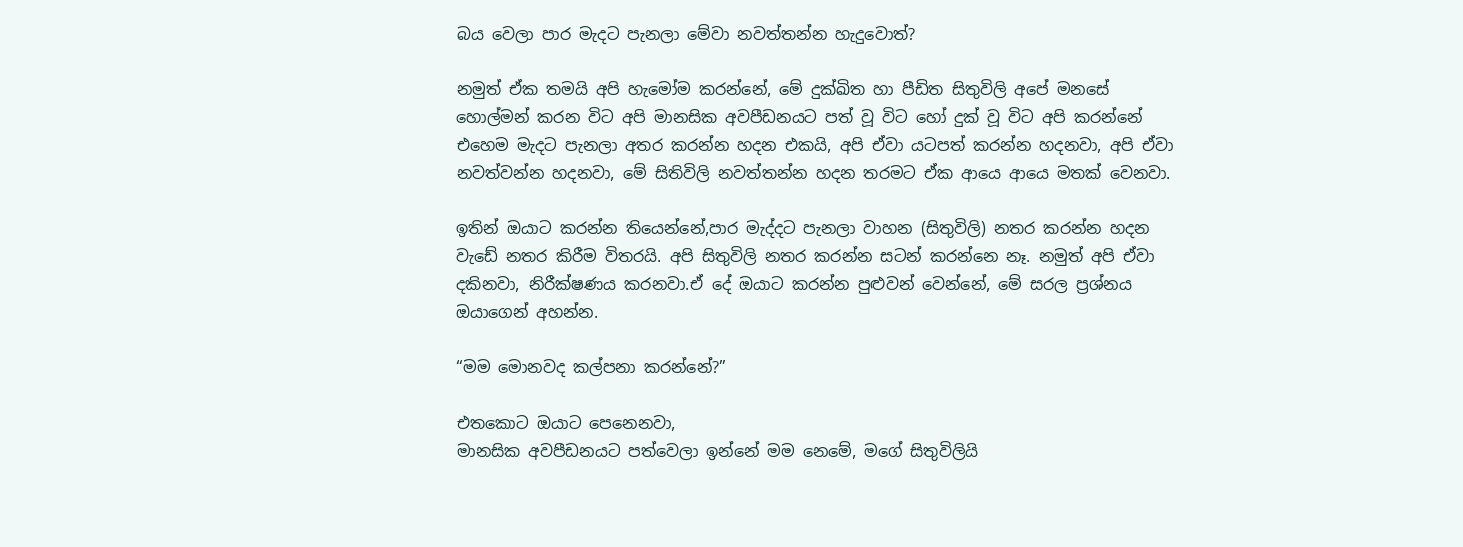බය වෙලා පාර මැදට පැනලා මේවා නවත්තන්න හැදුවොත්?

නමුත් ඒක තමයි අපි හැමෝම කරන්නේ, මේ දුක්ඛිත හා පීඩිත සිතුවිලි අපේ මනසේ හොල්මන් කරන විට අපි මානසික අවපීඩනයට පත් වූ විට හෝ දුක් වූ විට අපි කරන්නේ එහෙම මැදට පැනලා අතර කරන්න හදන එකයි, අපි ඒවා යටපත් කරන්න හදනවා, අපි ඒවා නවත්වන්න හදනවා, මේ සිතිවිලි නවත්තන්න හදන තරමට ඒක ආයෙ ආයෙ මතක් වෙනවා.

ඉතින් ඔයාට කරන්න තියෙන්නේ,පාර මැද්දට පැනලා වාහන (සිතුවිලි) නතර කරන්න හදන වැඩේ නතර කිරීම විතරයි. අපි සිතුවිලි නතර කරන්න සටන් කරන්නෙ නෑ. නමුත් අපි ඒවා දකිනවා, නිරීක්ෂණය කරනවා.ඒ දේ ඔයාට කරන්න පුළුවන් වෙන්නේ, මේ සරල ප්‍රශ්නය ඔයාගෙන් අහන්න.

“මම මොනවද කල්පනා කරන්නේ?”

එතකොට ඔයාට පෙනෙනවා,
මානසික අවපීඩනයට පත්වෙලා ඉන්නේ මම නෙමේ, මගේ සිතුවිලියි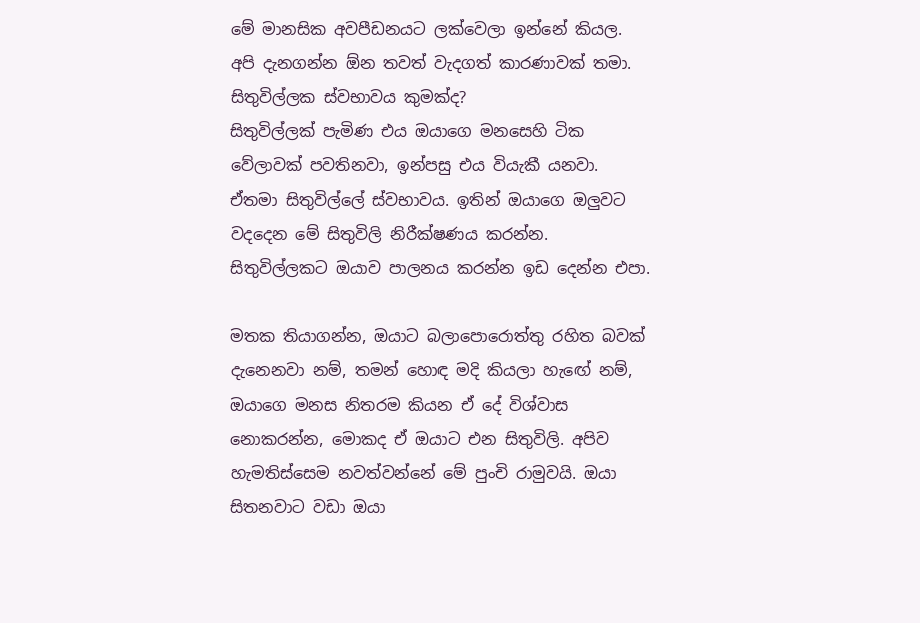මේ මානසික අවපීඩනයට ලක්වෙලා ඉන්නේ කියල. අපි දැනගන්න ඕන තවත් වැදගත් කාරණාවක් තමා.
සිතුවිල්ලක ස්වභාවය කුමක්ද?
සිතුවිල්ලක් පැමිණ එය ඔයාගෙ මනසෙහි ටික වේලාවක් පවතිනවා, ඉන්පසු එය වියැකී යනවා. ඒතමා සිතුවිල්ලේ ස්වභාවය. ඉතින් ඔයාගෙ ඔලුවට වදදෙන මේ සිතුවිලි නිරීක්ෂණය කරන්න. සිතුවිල්ලකට ඔයාව පාලනය කරන්න ඉඩ දෙන්න එපා.

මතක තියාගන්න, ඔයාට බලාපොරොත්තු රහිත බවක් දැනෙනවා නම්, තමන් හොඳ මදි කියලා හැඟේ නම්, ඔයාගෙ මනස නිතරම කියන ඒ දේ විශ්වාස නොකරන්න, මොකද ඒ ඔයාට එන සිතුවිලි. අපිව හැමතිස්සෙම නවත්වන්නේ මේ පුංචි රාමුවයි. ඔයා සිතනවාට වඩා ඔයා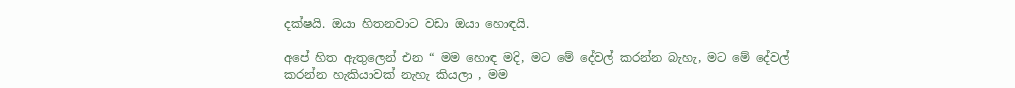දක්ෂයි. ඔයා හිතනවාට වඩා ඔයා හොඳයි.

අපේ හිත ඇතුලෙන් එන “ මම හොඳ මදි, මට මේ දේවල් කරන්න බැහැ, මට මේ දේවල් කරන්න හැකියාවක් නැහැ කියලා , මම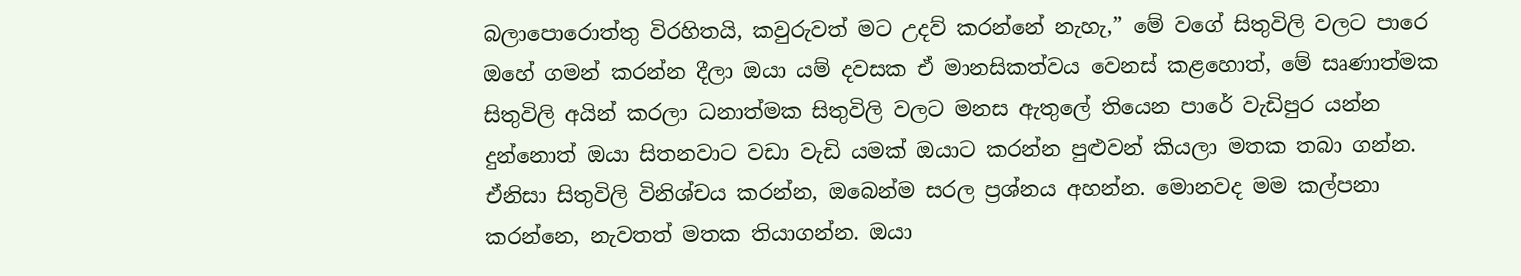බලාපොරොත්තු විරහිතයි, කවුරුවත් මට උදව් කරන්නේ නැහැ,” මේ වගේ සිතුවිලි වලට පාරෙ ඔහේ ගමන් කරන්න දීලා ඔයා යම් දවසක ඒ මානසිකත්වය වෙනස් කළහොත්, මේ සෘණාත්මක සිතුවිලි අයින් කරලා ධනාත්මක සිතුවිලි වලට මනස ඇතුලේ තියෙන පාරේ වැඩිපුර යන්න දුන්නොත් ඔයා සිතනවාට වඩා වැඩි යමක් ඔයාට කරන්න පුළුවන් කියලා මතක තබා ගන්න. ඒනිසා සිතුවිලි විනිශ්චය කරන්න, ඔබෙන්ම සරල ප්‍රශ්නය අහන්න. මොනවද මම කල්පනා කරන්නෙ, නැවතත් මතක තියාගන්න. ඔයා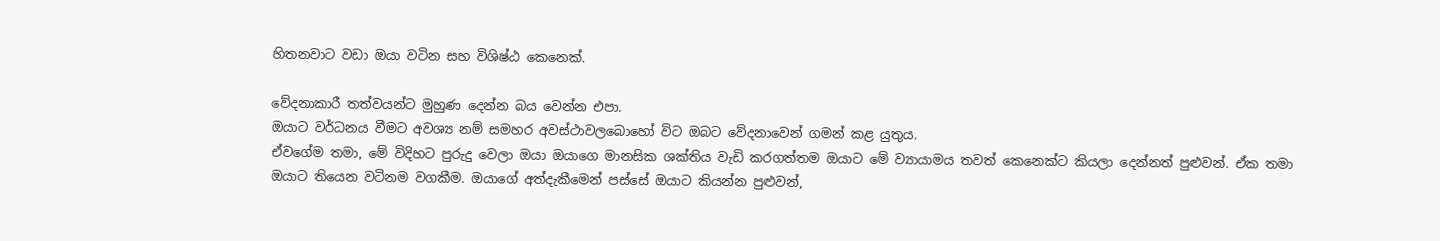හිතනවාට වඩා ඔයා වටින සහ විශිෂ්ඨ කෙනෙක්.

වේදනාකාරී තත්වයන්ට මුහුණ දෙන්න බය වෙන්න එපා.
ඔයාට වර්ධනය වීමට අවශ්‍ය නම් සමහර අවස්ථාවලබොහෝ විට ඔබට වේදනාවෙන් ගමන් කළ යුතුය.
ඒවගේම තමා, මේ විදිහට පුරුදු වෙලා ඔයා ඔයාගෙ මානසික ශක්තිය වැඩි කරගත්තම ඔයාට මේ ව්‍යායාමය තවත් කෙනෙක්ට කියලා දෙන්නත් පුළුවන්. ඒක තමා ඔයාට තියෙන වටිනම වගකීම. ඔයාගේ අත්දැකීමෙන් පස්සේ ඔයාට කියන්න පුළුවන්,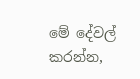මේ දේවල් කරන්න,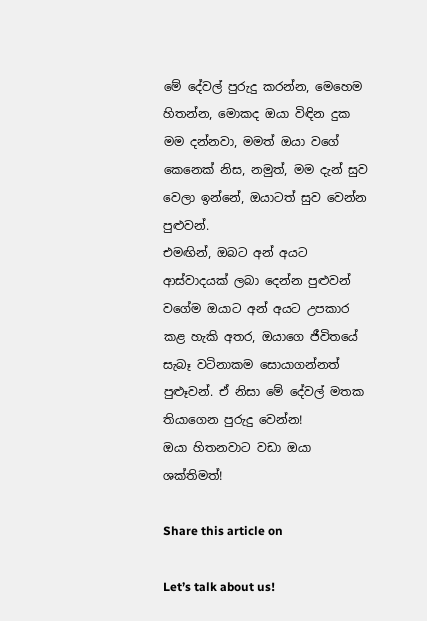මේ දේවල් පුරුදු කරන්න, මෙහෙම හිතන්න, මොකද ඔයා විඳින දුක මම දන්නවා, මමත් ඔයා වගේ කෙනෙක් නිස, නමුත්, මම දැන් සුව වෙලා ඉන්නේ, ඔයාටත් සුව වෙන්න පුළුවන්.
එමඟින්, ඔබට අන් අයට ආස්වාදයක් ලබා දෙන්න පුළුවන් වගේම ඔයාට අන් අයට උපකාර කළ හැකි අතර, ඔයාගෙ ජීවිතයේ සැබෑ වටිනාකම සොයාගන්නත් පුළූවන්. ඒ නිසා මේ දේවල් මතක තියාගෙන පුරුදු වෙන්න!
ඔයා හිතනවාට වඩා ඔයා ශක්තිමත්!

Share this article on

Let’s talk about us!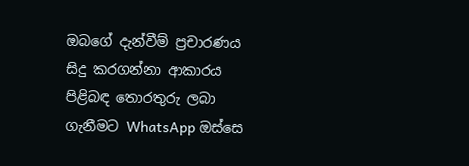ඔබගේ දැන්වීම් ප්‍රචාරණය සිදු කරගන්නා ආකාරය පිළිබඳ තොරතුරු ලබා ගැනීමට WhatsApp ඔස්සෙ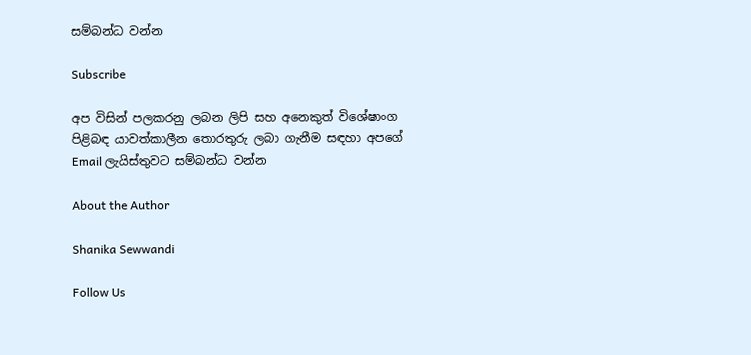සම්බන්ධ වන්න

Subscribe

අප විසින් පලකරනු ලබන ලිපි සහ අනෙකුත් විශේෂාංග පිළිබඳ යාවත්කාලීන තොරතුරු ලබා ගැනීම සඳහා අපගේ Email ලැයිස්තුවට සම්බන්ධ වන්න

About the Author

Shanika Sewwandi

Follow Us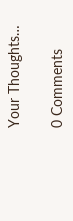Your Thoughts…

0 Comments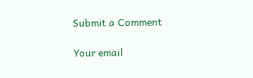Submit a Comment

Your email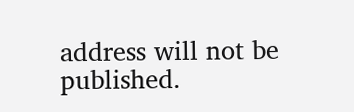address will not be published.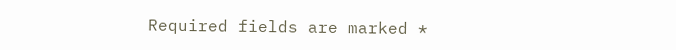Required fields are marked *